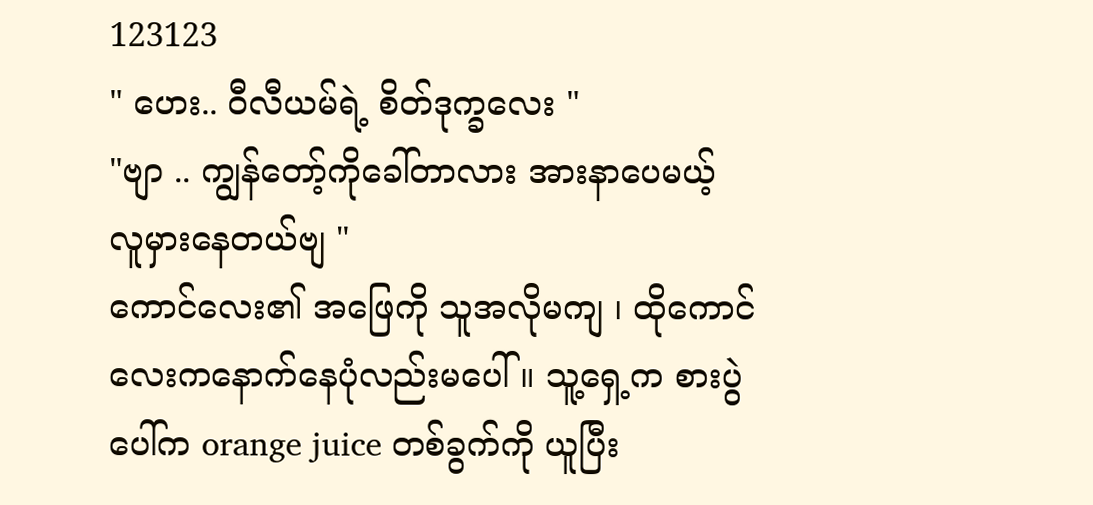123123
" ဟေး.. ဝီလီယမ်ရဲ့ စိတ်ဒုက္ခလေး "
"ဗျာ .. ကျွန်တော့်ကိုခေါ်တာလား အားနာပေမယ့် လူမှားနေတယ်ဗျ "
ကောင်လေး၏ အဖြေကို သူအလိုမကျ ၊ ထိုကောင်လေးကနောက်နေပုံလည်းမပေါ် ။ သူ့ရှေ့က စားပွဲပေါ်က orange juice တစ်ခွက်ကို ယူပြီး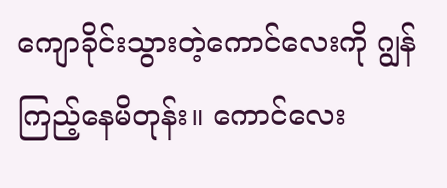ကျောခိုင်းသွားတဲ့ကောင်လေးကို ဂျွန်ကြည့်နေမိတုန်း။ ကောင်လေး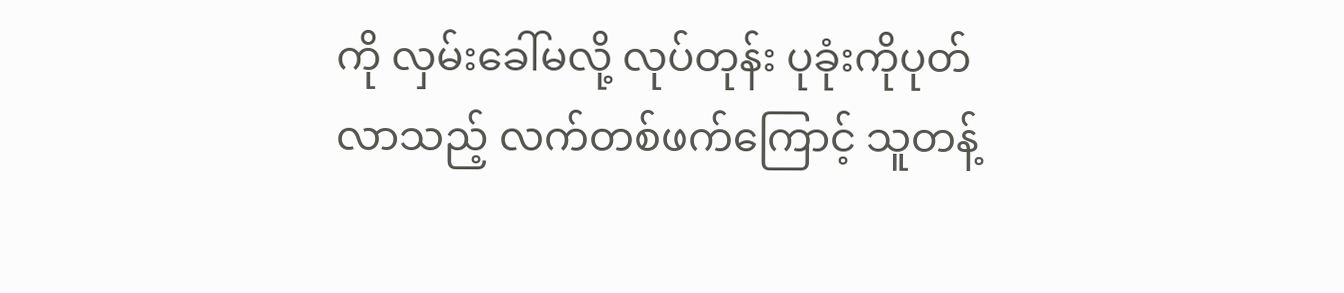ကို လှမ်းခေါ်မလို့ လုပ်တုန်း ပုခုံးကိုပုတ်လာသည့် လက်တစ်ဖက်ကြောင့် သူတန့်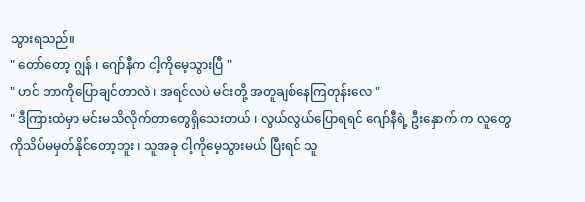သွားရသည်။
" တော်တော့ ဂျွန် ၊ ဂျော်နီက ငါ့ကိုမေ့သွားပြီ "
" ဟင် ဘာကိုပြောချင်တာလဲ ၊ အရင်လပဲ မင်းတို့ အတူချစ်နေကြတုန်းလေ "
" ဒီကြားထဲမှာ မင်းမသိလိုက်တာတွေရှိသေးတယ် ၊ လွယ်လွယ်ပြောရရင် ဂျော်နီရဲ့ ဦးနှောက် က လူတွေကိုသိပ်မမှတ်နိုင်တော့ဘူး ၊ သူအခု ငါ့ကိုမေ့သွားမယ် ပြီးရင် သူ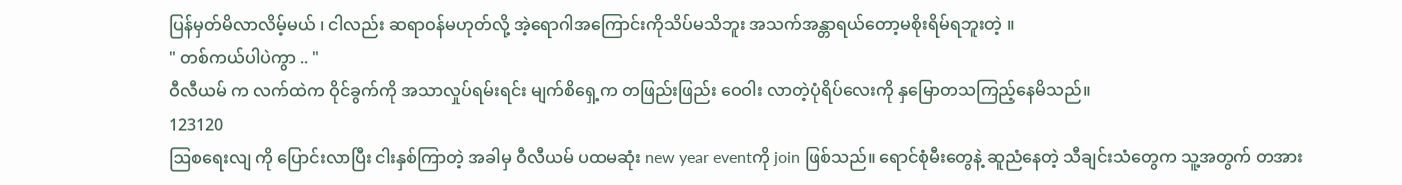ပြန်မှတ်မိလာလိမ့်မယ် ၊ ငါလည်း ဆရာဝန်မဟုတ်လို့ အဲ့ရောဂါအကြောင်းကိုသိပ်မသိဘူး အသက်အန္တာရယ်တော့မစိုးရိမ်ရဘူးတဲ့ ။
" တစ်ကယ်ပါပဲကွာ .. "
ဝီလီယမ် က လက်ထဲက ဝိုင်ခွက်ကို အသာလှုပ်ရမ်းရင်း မျက်စိရှေ့က တဖြည်းဖြည်း ဝေဝါး လာတဲ့ပုံရိပ်လေးကို နှမြောတသကြည့်နေမိသည်။
123120
ဩစရေးလျ ကို ပြောင်းလာပြီး ငါးနှစ်ကြာတဲ့ အခါမှ ဝီလီယမ် ပထမဆုံး new year eventကို join ဖြစ်သည်။ ရောင်စုံမီးတွေနဲ့ ဆူညံနေတဲ့ သီချင်းသံတွေက သူ့အတွက် တအား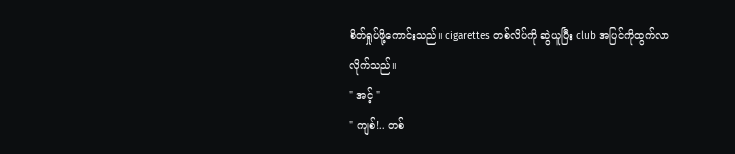စိတ်ရှုပ်ဖို့ကောင်းသည်။ cigarettes တစ်လိပ်ကို ဆွဲယူပြီး club အပြင်ကိုထွက်လာလိုက်သည်။
" အင့် "
" ကျစ်!.. တစ်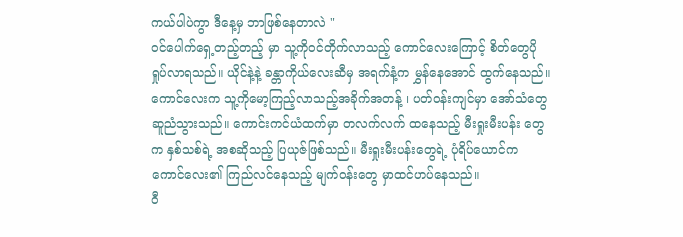ကယ်ပါပဲကွာ ဒီနေ့မှ ဘာဖြစ်နေတာလဲ "
ဝင်ပေါက်ရှေ့တည့်တည့် မှာ သူ့ကိုဝင်တိုက်လာသည့် ကောင်လေးကြောင့် စိတ်တွေပိုရှုပ်လာရသည်။ ယိုင်နဲ့နဲ့ ခန္တာကိုယ်လေးဆီမှ အရက်နံ့က မွှန်နေအောင် ထွက်နေသည်။
ကောင်လေးက သူ့ကိုမော့ကြည့်လာသည့်အခိုက်အတန့် ၊ ပတ်ဝန်းကျင်မှာ အော်သံတွေဆူညံသွားသည်။ ကောင်းကင်ယံထက်မှာ တလက်လက် ထနေသည့် မီးရှုးမီးပန်း တွေက နှစ်သစ်ရဲ့ အစဆိုသည့် ပြယုဇ်ဖြစ်သည်။ မီးရှုးမီးပန်းတွေရဲ့ ပုံရိပ်ယောင်က ကောင်လေး၏ ကြည်လင်နေသည့် မျက်ဝန်းတွေ မှာထင်ဟပ်နေသည်။
ဝီ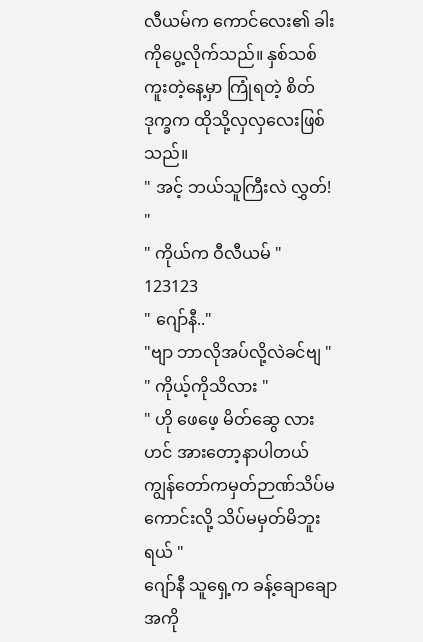လီယမ်က ကောင်လေး၏ ခါးကိုပွေ့လိုက်သည်။ နှစ်သစ်ကူးတဲ့နေ့မှာ ကြုံရတဲ့ စိတ်ဒုက္ခက ထိုသို့လှလှလေးဖြစ်သည်။
" အင့် ဘယ်သူကြီးလဲ လွှတ်! "
" ကိုယ်က ဝီလီယမ် "
123123
" ဂျော်နီ.."
"ဗျာ ဘာလိုအပ်လို့လဲခင်ဗျ "
" ကိုယ့်ကိုသိလား "
" ဟို ဖေဖေ့ မိတ်ဆွေ လားဟင် အားတော့နာပါတယ် ကျွန်တော်ကမှတ်ဉာဏ်သိပ်မကောင်းလို့ သိပ်မမှတ်မိဘူးရယ် "
ဂျော်နီ သူရှေ့က ခန့်ချောချော အကို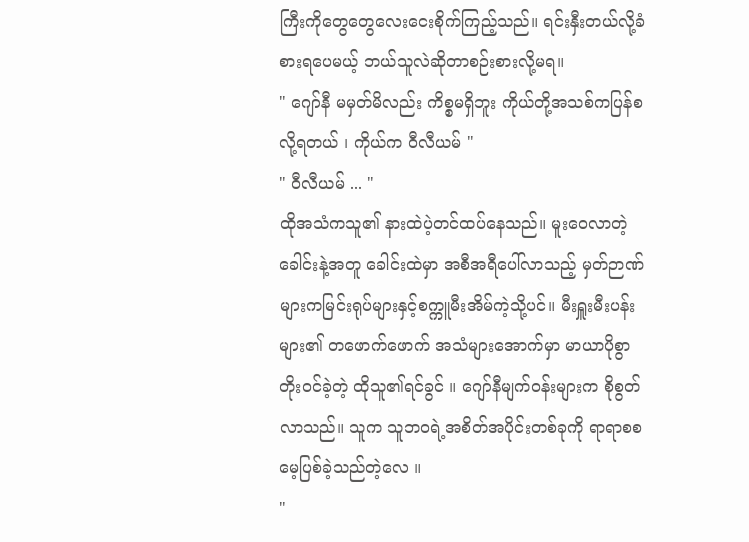ကြီးကိုတွေတွေလေးငေးစိုက်ကြည့်သည်။ ရင်းနှီးတယ်လို့ခံစားရပေမယ့် ဘယ်သူလဲဆိုတာစဉ်းစားလို့မရ။
" ဂျော်နီ မမှတ်မိလည်း ကိစ္စမရှိဘူး ကိုယ်တို့အသစ်ကပြန်စလို့ရတယ် ၊ ကိုယ်က ဝီလီယမ် "
" ဝီလီယမ် ... "
ထိုအသံကသူ၏ နားထဲပဲ့တင်ထပ်နေသည်။ မူးဝေလာတဲ့ခေါင်းနဲ့အတူ ခေါင်းထဲမှာ အစီအရီပေါ်လာသည့် မှတ်ဉာဏ်များကမြင်းရုပ်များနှင့်စက္ကူမီးအိမ်ကဲ့သို့ပင်။ မီးရှူးမီးပန်းများ၏ တဖောက်ဖောက် အသံများအောက်မှာ မာယာပိုစွာ တိုးဝင်ခဲ့တဲ့ ထိုသူ၏ရင်ခွင် ။ ဂျော်နီမျက်ဝန်းများက စိုစွတ်လာသည်။ သူက သူဘဝရဲ့အစိတ်အပိုင်းတစ်ခုကို ရာရာစစ မေ့ပြစ်ခဲ့သည်တဲ့လေ ။
"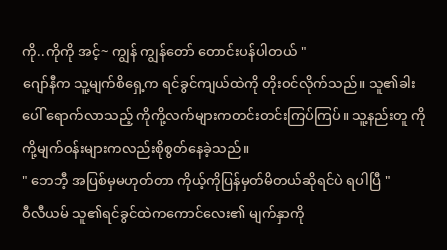ကို..ကိုကို အင့်~ ကျွန် ကျွန်တော် တောင်းပန်ပါတယ် "
ဂျော်နီက သူ့မျက်စိရှေ့က ရင်ခွင်ကျယ်ထဲကို တိုးဝင်လိုက်သည်။ သူ၏ခါးပေါ် ရောက်လာသည့် ကိုကို့လက်များကတင်းတင်းကြပ်ကြပ်။ သူ့နည်းတူ ကိုကို့မျက်ဝန်းများကလည်းစိုစွတ်နေခဲ့သည်။
" ဘေဘီ့ အပြစ်မှမဟုတ်တာ ကိုယ့်ကိုပြန်မှတ်မိတယ်ဆိုရင်ပဲ ရပါပြီ "
ဝီလီယမ် သူ၏ရင်ခွင်ထဲကကောင်လေး၏ မျက်နှာကို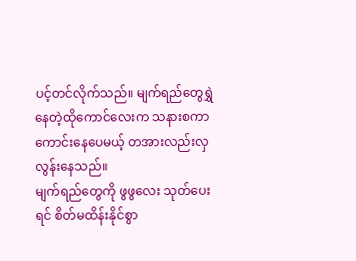ပင့်တင်လိုက်သည်။ မျက်ရည်တွေရွှဲနေတဲ့ထိုကောင်လေးက သနားစကာကောင်းနေပေမယ့် တအားလည်းလှလွန်းနေသည်။
မျက်ရည်တွေကို ဖွဖွလေး သုတ်ပေးရင် စိတ်မထိန်းနိုင်စွာ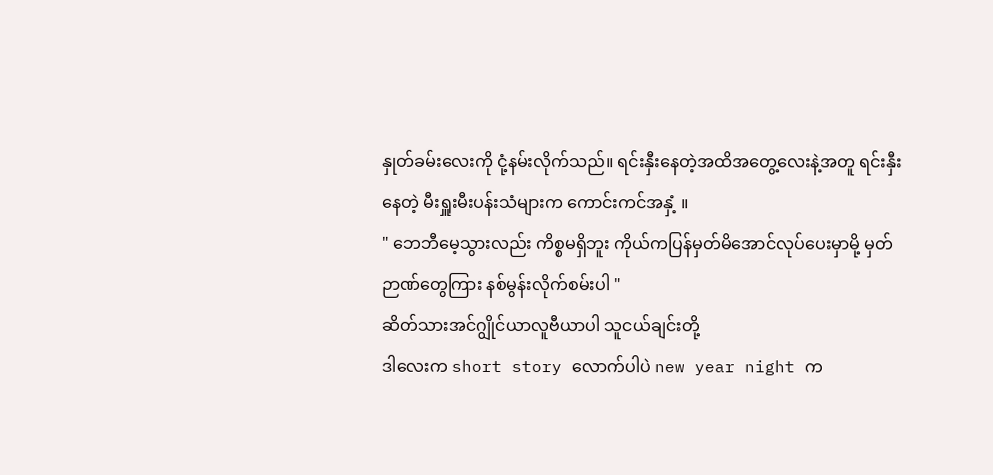နှုတ်ခမ်းလေးကို ငုံ့နမ်းလိုက်သည်။ ရင်းနှီးနေတဲ့အထိအတွေ့လေးနဲ့အတူ ရင်းနှီးနေတဲ့ မီးရှူးမီးပန်းသံများက ကောင်းကင်အနှံ့ ။
" ဘေဘီမေ့သွားလည်း ကိစ္စမရှိဘူး ကိုယ်ကပြန်မှတ်မိအောင်လုပ်ပေးမှာမို့ မှတ်ဉာဏ်တွေကြား နစ်မွန်းလိုက်စမ်းပါ "
ဆိတ်သားအင်ဂျွိုင်ယာလူဗီယာပါ သူငယ်ချင်းတို့
ဒါလေးက short story လောက်ပါပဲ new year night က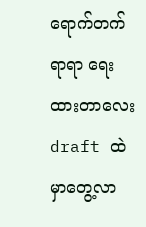ရောက်တက်ရာရာ ရေးထားတာလေး draft ထဲမှာတွေ့လာ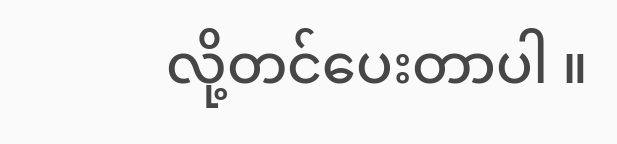လို့တင်ပေးတာပါ ။